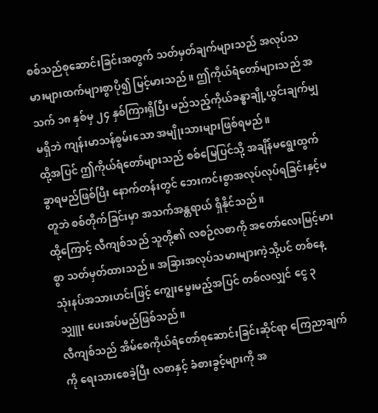စစ်သည်စုဆောင်းခြင်းအတွက် သတ်မှတ်ချက်များသည် အလုပ်သမားများထက်များစွာပို၍ မြင့်မားသည်။ ဤကိုယ်ရံတော်များသည် အသက် ၁၈ နှစ်မှ ၂၄ နှစ်ကြားရှိပြီး မည်သည့်ကိုယ်ခန္ဓာချို့ယွင်းချက်မျှမရှိဘဲ ကျန်းမာသန်စွမ်းသော အမျိုးသားများဖြစ်ရမည်။
ထို့အပြင် ဤကိုယ်ရံတော်များသည် စစ်မြေပြင်သို့ အချိန်မရွေးထွက်ခွာရမည်ဖြစ်ပြီး နောက်တန်းတွင် ဘေးကင်းစွာအလုပ်လုပ်ရခြင်းနှင့်မတူဘဲ စစ်တိုက်ခြင်းမှာ အသက်အန္တရာယ် ရှိနိုင်သည်။
ထို့ကြောင့် လီကျစ်သည် သူတို့၏ လစဉ်လစာကို အတော်လေးမြင့်မားစွာ သတ်မှတ်ထားသည်။ အခြားအလုပ်သမားများကဲ့သို့ပင် တစ်နေ့ သုံးနပ်အသားဟင်းဖြင့် ကျွေးမွေးမည့်အပြင် တစ်လလျှင် ငွေ ၃ သျှူး ပေးအပ်မည်ဖြစ်သည်။
လီကျစ်သည် အိမ်စေကိုယ်ရံတော်စုဆောင်းခြင်းဆိုင်ရာ ကြေညာချက်ကို ရေးသားစေခဲ့ပြီး လစာနှင့် ခံစားခွင့်များကို အ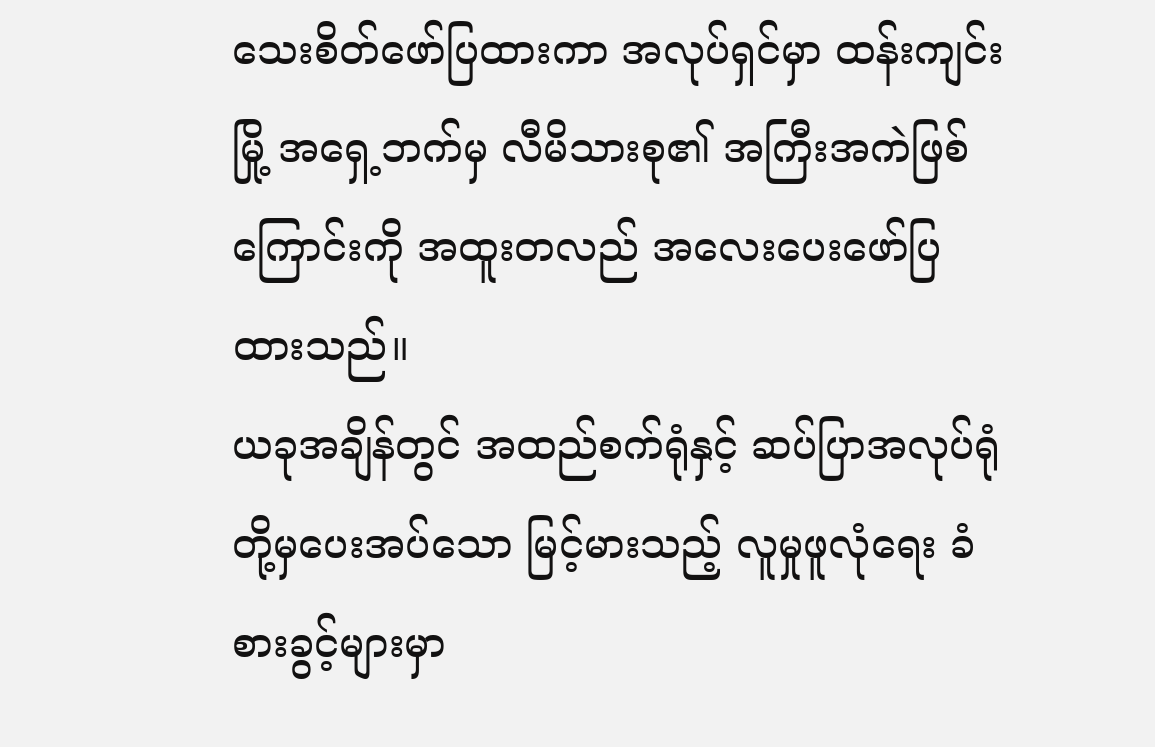သေးစိတ်ဖော်ပြထားကာ အလုပ်ရှင်မှာ ထန်းကျင်းမြို့ အရှေ့ဘက်မှ လီမိသားစု၏ အကြီးအကဲဖြစ်ကြောင်းကို အထူးတလည် အလေးပေးဖော်ပြထားသည်။
ယခုအချိန်တွင် အထည်စက်ရုံနှင့် ဆပ်ပြာအလုပ်ရုံတို့မှပေးအပ်သော မြင့်မားသည့် လူမှုဖူလုံရေး ခံစားခွင့်များမှာ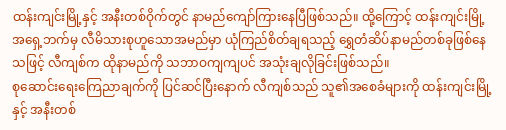ထန်းကျင်းမြို့နှင့် အနီးတစ်ဝိုက်တွင် နာမည်ကျော်ကြားနေပြီဖြစ်သည်။ ထို့ကြောင့် ထန်းကျင်းမြို့အရှေ့ဘက်မှ လီမိသားစုဟူသောအမည်မှာ ယုံကြည်စိတ်ချရသည့် ရွှေတံဆိပ်နာမည်တစ်ခုဖြစ်နေသဖြင့် လီကျစ်က ထိုနာမည်ကို သဘာဝကျကျပင် အသုံးချလိုခြင်းဖြစ်သည်။
စုဆောင်းရေးကြေညာချက်ကို ပြင်ဆင်ပြီးနောက် လီကျစ်သည် သူ၏အစေခံများကို ထန်းကျင်းမြို့နှင့် အနီးတစ်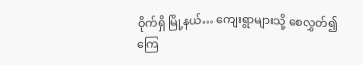ဝိုက်ရှိ မြို့နယ်… ကျေးရွာများသို့ စေလွှတ်၍ကြေ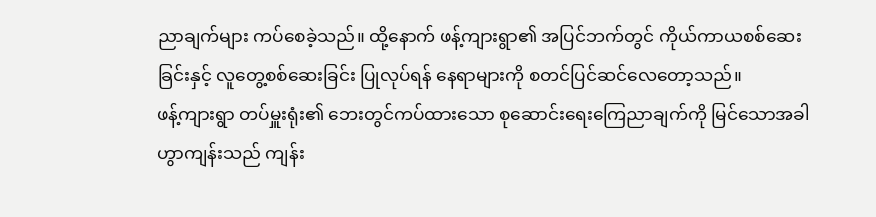ညာချက်များ ကပ်စေခဲ့သည်။ ထို့နောက် ဖန့်ကျားရွာ၏ အပြင်ဘက်တွင် ကိုယ်ကာယစစ်ဆေးခြင်းနှင့် လူတွေ့စစ်ဆေးခြင်း ပြုလုပ်ရန် နေရာများကို စတင်ပြင်ဆင်လေတော့သည်။
ဖန့်ကျားရွာ တပ်မှူးရုံး၏ ဘေးတွင်ကပ်ထားသော စုဆောင်းရေးကြေညာချက်ကို မြင်သောအခါ ဟွာကျန်းသည် ကျန်း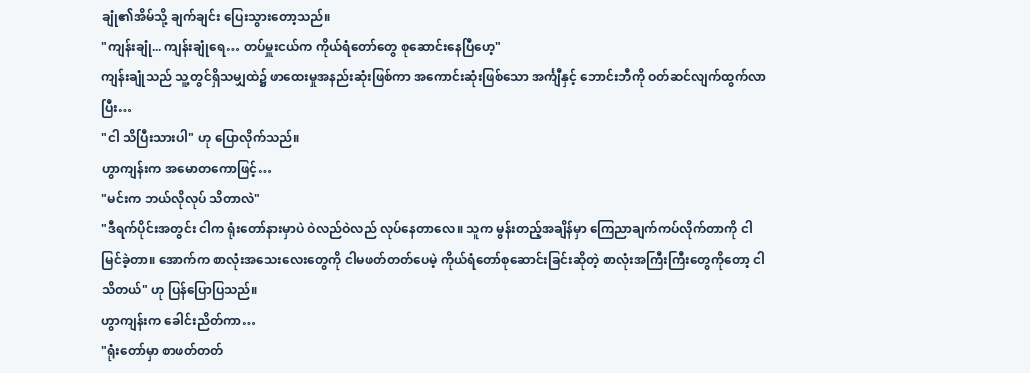ချုံ၏အိမ်သို့ ချက်ချင်း ပြေးသွားတော့သည်။
"ကျန်းချုံ... ကျန်းချုံရေ… တပ်မှူးငယ်က ကိုယ်ရံတော်တွေ စုဆောင်းနေပြီဟေ့"
ကျန်းချုံသည် သူ့တွင်ရှိသမျှထဲ၌ ဖာထေးမှုအနည်းဆုံးဖြစ်ကာ အကောင်းဆုံးဖြစ်သော အင်္ကျီနှင့် ဘောင်းဘီကို ဝတ်ဆင်လျက်ထွက်လာပြီး…
"ငါ သိပြီးသားပါ" ဟု ပြောလိုက်သည်။
ဟွာကျန်းက အမောတကောဖြင့်…
"မင်းက ဘယ်လိုလုပ် သိတာလဲ"
"ဒီရက်ပိုင်းအတွင်း ငါက ရုံးတော်နားမှာပဲ ဝဲလည်ဝဲလည် လုပ်နေတာလေ။ သူက မွန်းတည့်အချိန်မှာ ကြေညာချက်ကပ်လိုက်တာကို ငါမြင်ခဲ့တာ။ အောက်က စာလုံးအသေးလေးတွေကို ငါမဖတ်တတ်ပေမဲ့ ကိုယ်ရံတော်စုဆောင်းခြင်းဆိုတဲ့ စာလုံးအကြီးကြီးတွေကိုတော့ ငါသိတယ်" ဟု ပြန်ပြောပြသည်။
ဟွာကျန်းက ခေါင်းညိတ်ကာ…
"ရုံးတော်မှာ စာဖတ်တတ်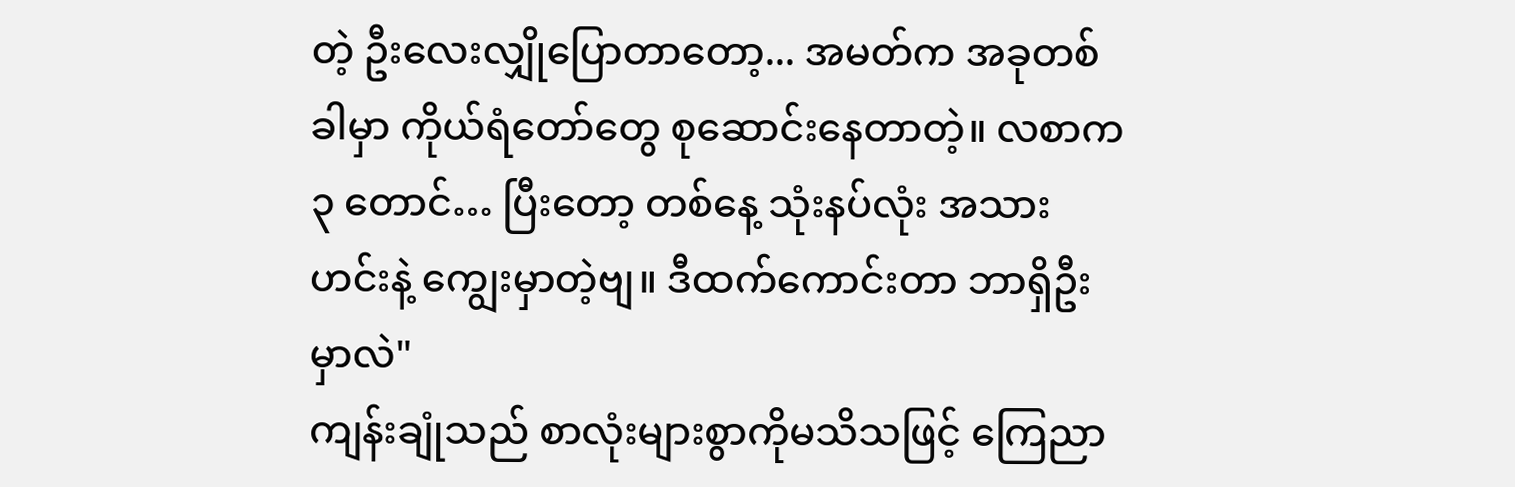တဲ့ ဦးလေးလျှိုပြောတာတော့... အမတ်က အခုတစ်ခါမှာ ကိုယ်ရံတော်တွေ စုဆောင်းနေတာတဲ့။ လစာက ၃ တောင်… ပြီးတော့ တစ်နေ့ သုံးနပ်လုံး အသားဟင်းနဲ့ ကျွေးမှာတဲ့ဗျ။ ဒီထက်ကောင်းတာ ဘာရှိဦးမှာလဲ"
ကျန်းချုံသည် စာလုံးများစွာကိုမသိသဖြင့် ကြေညာ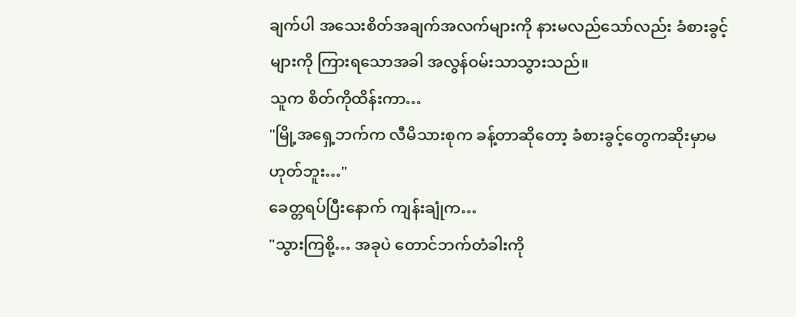ချက်ပါ အသေးစိတ်အချက်အလက်များကို နားမလည်သော်လည်း ခံစားခွင့်များကို ကြားရသောအခါ အလွန်ဝမ်းသာသွားသည်။
သူက စိတ်ကိုထိန်းကာ…
"မြို့အရှေ့ဘက်က လီမိသားစုက ခန့်တာဆိုတော့ ခံစားခွင့်တွေကဆိုးမှာမဟုတ်ဘူး…"
ခေတ္တရပ်ပြီးနောက် ကျန်းချုံက…
"သွားကြစို့… အခုပဲ တောင်ဘက်တံခါးကို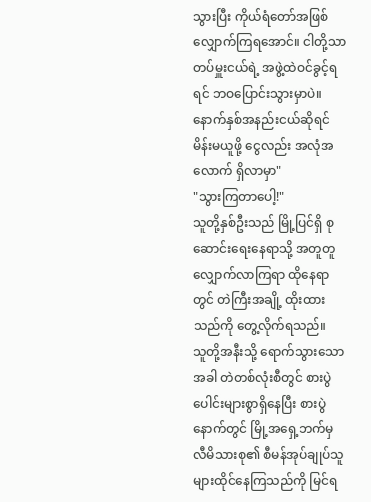သွားပြီး ကိုယ်ရံတော်အဖြစ် လျှောက်ကြရအောင်။ ငါတို့သာ တပ်မှူးငယ်ရဲ့ အဖွဲ့ထဲဝင်ခွင့်ရရင် ဘဝပြောင်းသွားမှာပဲ။ နောက်နှစ်အနည်းငယ်ဆိုရင် မိန်းမယူဖို့ ငွေလည်း အလုံအလောက် ရှိလာမှာ"
"သွားကြတာပေါ့!"
သူတို့နှစ်ဦးသည် မြို့ပြင်ရှိ စုဆောင်းရေးနေရာသို့ အတူတူလျှောက်လာကြရာ ထိုနေရာတွင် တဲကြီးအချို့ ထိုးထားသည်ကို တွေ့လိုက်ရသည်။
သူတို့အနီးသို့ ရောက်သွားသောအခါ တဲတစ်လုံးစီတွင် စားပွဲပေါင်းများစွာရှိနေပြီး စားပွဲနောက်တွင် မြို့အရှေ့ဘက်မှ လီမိသားစု၏ စီမန်အုပ်ချုပ်သူများထိုင်နေကြသည်ကို မြင်ရ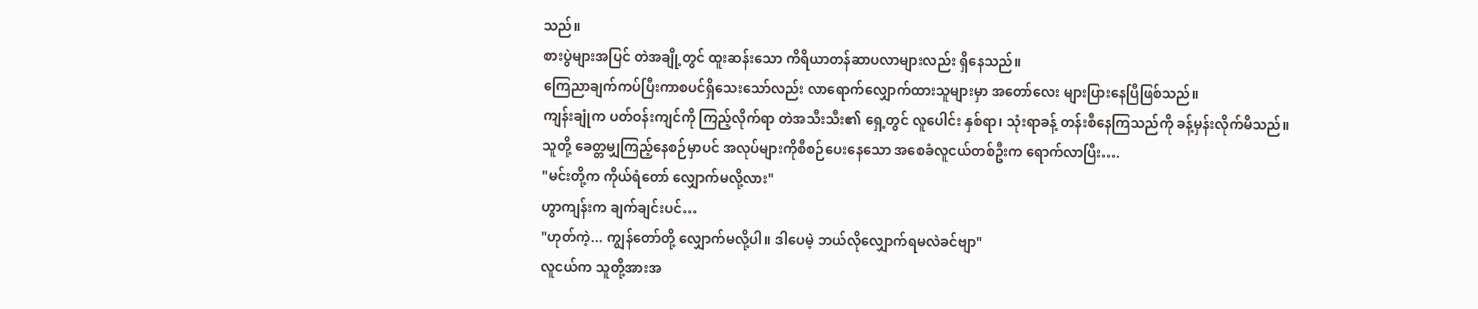သည်။
စားပွဲများအပြင် တဲအချို့တွင် ထူးဆန်းသော ကိရိယာတန်ဆာပလာများလည်း ရှိနေသည်။
ကြေညာချက်ကပ်ပြီးကာစပင်ရှိသေးသော်လည်း လာရောက်လျှောက်ထားသူများမှာ အတော်လေး များပြားနေပြီဖြစ်သည်။
ကျန်းချုံက ပတ်ဝန်းကျင်ကို ကြည့်လိုက်ရာ တဲအသီးသီး၏ ရှေ့တွင် လူပေါင်း နှစ်ရာ၊ သုံးရာခန့် တန်းစီနေကြသည်ကို ခန့်မှန်းလိုက်မိသည်။
သူတို့ ခေတ္တမျှကြည့်နေစဉ်မှာပင် အလုပ်များကိုစီစဉ်ပေးနေသော အစေခံလူငယ်တစ်ဦးက ရောက်လာပြီး….
"မင်းတို့က ကိုယ်ရံတော် လျှောက်မလို့လား"
ဟွာကျန်းက ချက်ချင်းပင်…
"ဟုတ်ကဲ့... ကျွန်တော်တို့ လျှောက်မလို့ပါ။ ဒါပေမဲ့ ဘယ်လိုလျှောက်ရမလဲခင်ဗျာ"
လူငယ်က သူတို့အားအ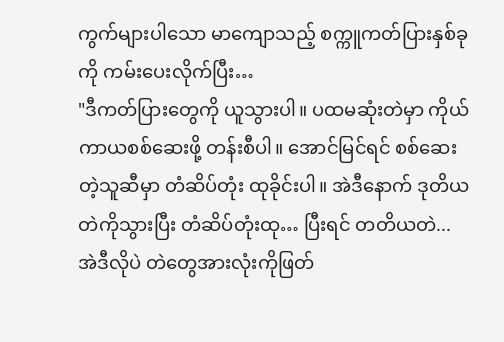ကွက်များပါသော မာကျောသည့် စက္ကူကတ်ပြားနှစ်ခုကို ကမ်းပေးလိုက်ပြီး…
"ဒီကတ်ပြားတွေကို ယူသွားပါ။ ပထမဆုံးတဲမှာ ကိုယ်ကာယစစ်ဆေးဖို့ တန်းစီပါ။ အောင်မြင်ရင် စစ်ဆေးတဲ့သူဆီမှာ တံဆိပ်တုံး ထုခိုင်းပါ။ အဲဒီနောက် ဒုတိယတဲကိုသွားပြီး တံဆိပ်တုံးထု… ပြီးရင် တတိယတဲ... အဲဒီလိုပဲ တဲတွေအားလုံးကိုဖြတ်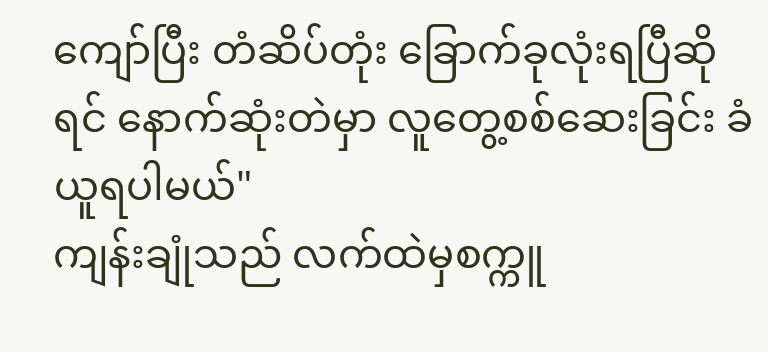ကျော်ပြီး တံဆိပ်တုံး ခြောက်ခုလုံးရပြီဆိုရင် နောက်ဆုံးတဲမှာ လူတွေ့စစ်ဆေးခြင်း ခံယူရပါမယ်"
ကျန်းချုံသည် လက်ထဲမှစက္ကူ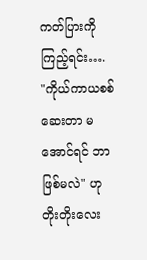ကတ်ပြားကို ကြည့်ရင်း….
"ကိုယ်ကာယစစ်ဆေးတာ မအောင်ရင် ဘာဖြစ်မလဲ" ဟု တိုးတိုးလေး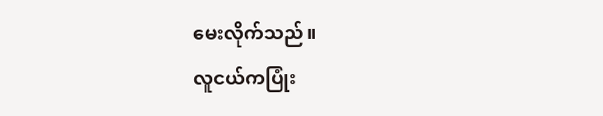မေးလိုက်သည်။
လူငယ်ကပြုံး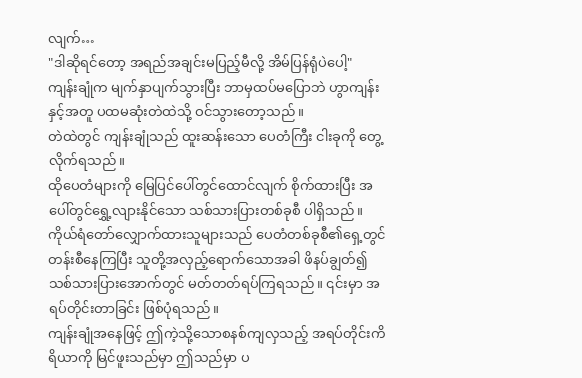လျက်…
"ဒါဆိုရင်တော့ အရည်အချင်းမပြည့်မီလို့ အိမ်ပြန်ရုံပဲပေါ့"
ကျန်းချုံက မျက်နှာပျက်သွားပြီး ဘာမှထပ်မပြောဘဲ ဟွာကျန်းနှင့်အတူ ပထမဆုံးတဲထဲသို့ ဝင်သွားတော့သည်။
တဲထဲတွင် ကျန်းချုံသည် ထူးဆန်းသော ပေတံကြီး ငါးခုကို တွေ့လိုက်ရသည်။
ထိုပေတံများကို မြေပြင်ပေါ်တွင်ထောင်လျက် စိုက်ထားပြီး အပေါ်တွင်ရွှေ့လျားနိုင်သော သစ်သားပြားတစ်ခုစီ ပါရှိသည်။
ကိုယ်ရံတော်လျှောက်ထားသူများသည် ပေတံတစ်ခုစီ၏ရှေ့တွင် တန်းစီနေကြပြီး သူတို့အလှည့်ရောက်သောအခါ ဖိနပ်ချွတ်၍ သစ်သားပြားအောက်တွင် မတ်တတ်ရပ်ကြရသည်။ ၎င်းမှာ အရပ်တိုင်းတာခြင်း ဖြစ်ပုံရသည်။
ကျန်းချုံအနေဖြင့် ဤကဲ့သို့သောစနစ်ကျလှသည့် အရပ်တိုင်းကိရိယာကို မြင်ဖူးသည်မှာ ဤသည်မှာ ပ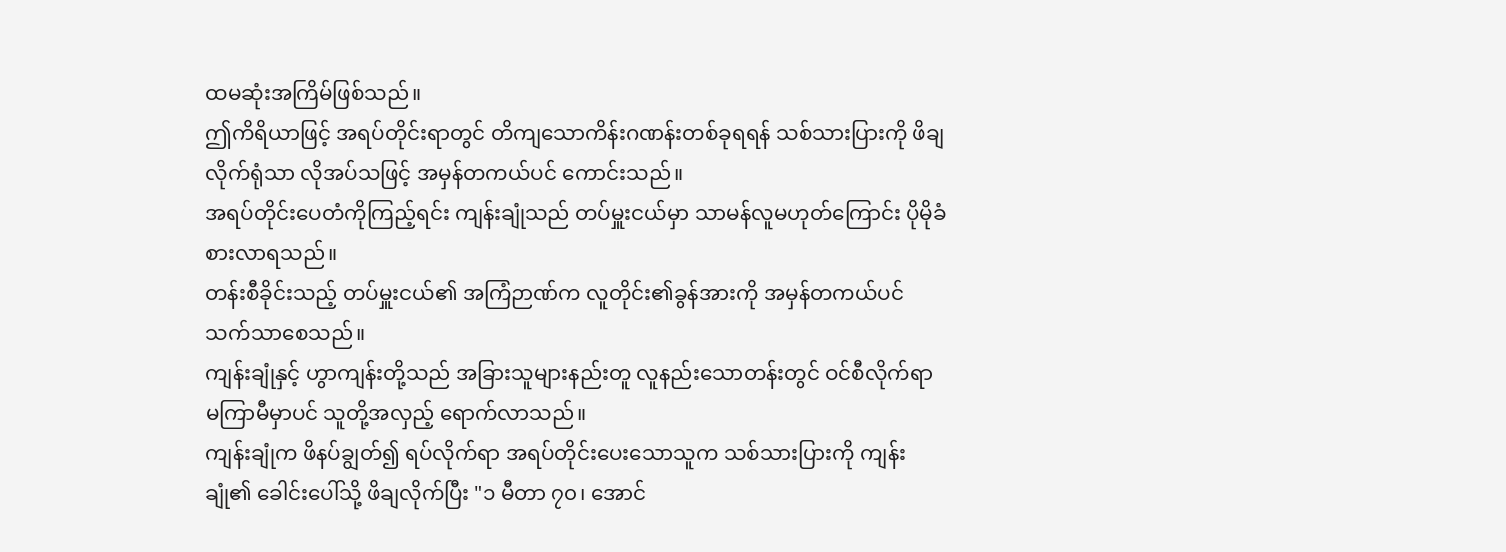ထမဆုံးအကြိမ်ဖြစ်သည်။
ဤကိရိယာဖြင့် အရပ်တိုင်းရာတွင် တိကျသောကိန်းဂဏန်းတစ်ခုရရန် သစ်သားပြားကို ဖိချလိုက်ရုံသာ လိုအပ်သဖြင့် အမှန်တကယ်ပင် ကောင်းသည်။
အရပ်တိုင်းပေတံကိုကြည့်ရင်း ကျန်းချုံသည် တပ်မှူးငယ်မှာ သာမန်လူမဟုတ်ကြောင်း ပိုမိုခံစားလာရသည်။
တန်းစီခိုင်းသည့် တပ်မှူးငယ်၏ အကြံဉာဏ်က လူတိုင်း၏ခွန်အားကို အမှန်တကယ်ပင် သက်သာစေသည်။
ကျန်းချုံနှင့် ဟွာကျန်းတို့သည် အခြားသူများနည်းတူ လူနည်းသောတန်းတွင် ဝင်စီလိုက်ရာ မကြာမီမှာပင် သူတို့အလှည့် ရောက်လာသည်။
ကျန်းချုံက ဖိနပ်ချွတ်၍ ရပ်လိုက်ရာ အရပ်တိုင်းပေးသောသူက သစ်သားပြားကို ကျန်းချုံ၏ ခေါင်းပေါ်သို့ ဖိချလိုက်ပြီး "၁ မီတာ ၇၀၊ အောင်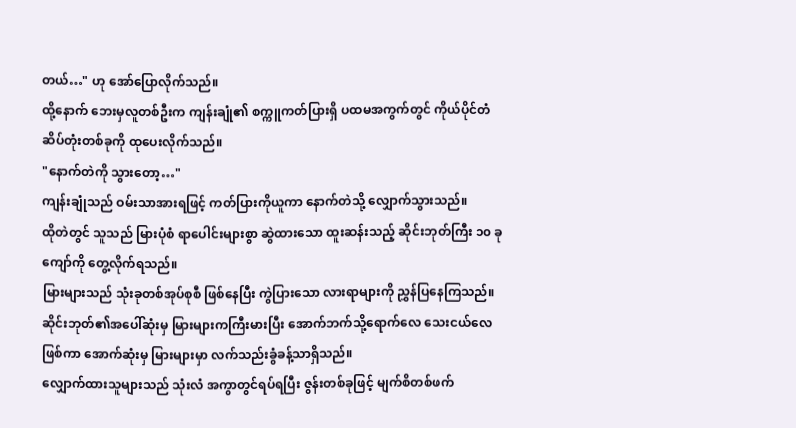တယ်…" ဟု အော်ပြောလိုက်သည်။
ထို့နောက် ဘေးမှလူတစ်ဦးက ကျန်းချုံ၏ စက္ကူကတ်ပြားရှိ ပထမအကွက်တွင် ကိုယ်ပိုင်တံဆိပ်တုံးတစ်ခုကို ထုပေးလိုက်သည်။
"နောက်တဲကို သွားတော့…"
ကျန်းချုံသည် ဝမ်းသာအားရဖြင့် ကတ်ပြားကိုယူကာ နောက်တဲသို့ လျှောက်သွားသည်။
ထိုတဲတွင် သူသည် မြားပုံစံ ရာပေါင်းများစွာ ဆွဲထားသော ထူးဆန်းသည့် ဆိုင်းဘုတ်ကြီး ၁၀ ခုကျော်ကို တွေ့လိုက်ရသည်။
မြားများသည် သုံးခုတစ်အုပ်စုစီ ဖြစ်နေပြီး ကွဲပြားသော လားရာများကို ညွှန်ပြနေကြသည်။
ဆိုင်းဘုတ်၏အပေါ်ဆုံးမှ မြားများကကြီးမားပြီး အောက်ဘက်သို့ရောက်လေ သေးငယ်လေဖြစ်ကာ အောက်ဆုံးမှ မြားများမှာ လက်သည်းခွံခန့်သာရှိသည်။
လျှောက်ထားသူများသည် သုံးလံ အကွာတွင်ရပ်ရပြီး ဇွန်းတစ်ခုဖြင့် မျက်စိတစ်ဖက်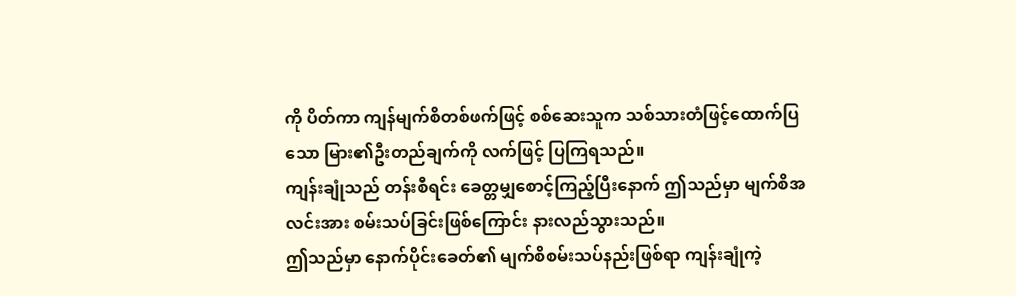ကို ပိတ်ကာ ကျန်မျက်စိတစ်ဖက်ဖြင့် စစ်ဆေးသူက သစ်သားတံဖြင့်ထောက်ပြသော မြား၏ဦးတည်ချက်ကို လက်ဖြင့် ပြကြရသည်။
ကျန်းချုံသည် တန်းစီရင်း ခေတ္တမျှစောင့်ကြည့်ပြီးနောက် ဤသည်မှာ မျက်စိအလင်းအား စမ်းသပ်ခြင်းဖြစ်ကြောင်း နားလည်သွားသည်။
ဤသည်မှာ နောက်ပိုင်းခေတ်၏ မျက်စိစမ်းသပ်နည်းဖြစ်ရာ ကျန်းချုံကဲ့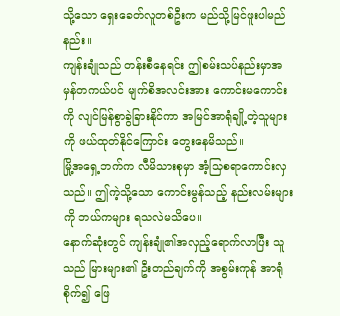သို့သော ရှေးခေတ်လူတစ်ဦးက မည်သို့မြင်ဖူးပါမည်နည်း။
ကျန်းချုံသည် တန်းစီနေရင်း ဤစမ်းသပ်နည်းမှာအမှန်တကယ်ပင် မျက်စိအလင်းအား ကောင်းမကောင်းကို လျင်မြန်စွာခွဲခြားနိုင်ကာ အမြင်အာရုံချို့တဲ့သူများကို ဖယ်ထုတ်နိုင်ကြောင်း တွေးနေမိသည်။
မြို့အရှေ့ဘက်က လီမိသားစုမှာ အံ့သြစရာကောင်းလှသည်။ ဤကဲ့သို့သော ကောင်းမွန်သည့် နည်းလမ်းများကို ဘယ်ကများ ရသလဲမသိပေ။
နောက်ဆုံးတွင် ကျန်းချုံ၏အလှည့်ရောက်လာပြီး သူသည် မြားများ၏ ဦးတည်ချက်ကို အစွမ်းကုန် အာရုံစိုက်၍ ဖြေ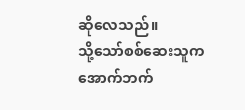ဆိုလေသည်။
သို့သော်စစ်ဆေးသူက အောက်ဘက်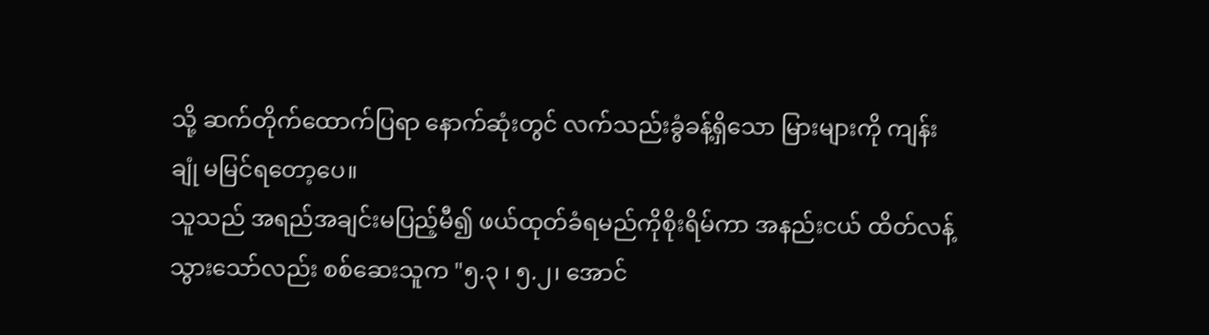သို့ ဆက်တိုက်ထောက်ပြရာ နောက်ဆုံးတွင် လက်သည်းခွံခန့်ရှိသော မြားများကို ကျန်းချုံ မမြင်ရတော့ပေ။
သူသည် အရည်အချင်းမပြည့်မီ၍ ဖယ်ထုတ်ခံရမည်ကိုစိုးရိမ်ကာ အနည်းငယ် ထိတ်လန့်သွားသော်လည်း စစ်ဆေးသူက "၅.၃ ၊ ၅.၂၊ အောင်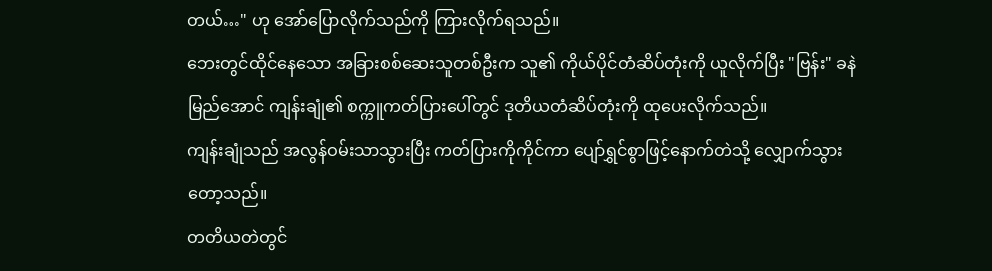တယ်…" ဟု အော်ပြောလိုက်သည်ကို ကြားလိုက်ရသည်။
ဘေးတွင်ထိုင်နေသော အခြားစစ်ဆေးသူတစ်ဦးက သူ၏ ကိုယ်ပိုင်တံဆိပ်တုံးကို ယူလိုက်ပြီး "ဗြန်း" ခနဲ မြည်အောင် ကျန်းချုံ၏ စက္ကူကတ်ပြားပေါ်တွင် ဒုတိယတံဆိပ်တုံးကို ထုပေးလိုက်သည်။
ကျန်းချုံသည် အလွန်ဝမ်းသာသွားပြီး ကတ်ပြားကိုကိုင်ကာ ပျော်ရွှင်စွာဖြင့်နောက်တဲသို့ လျှောက်သွားတော့သည်။
တတိယတဲတွင်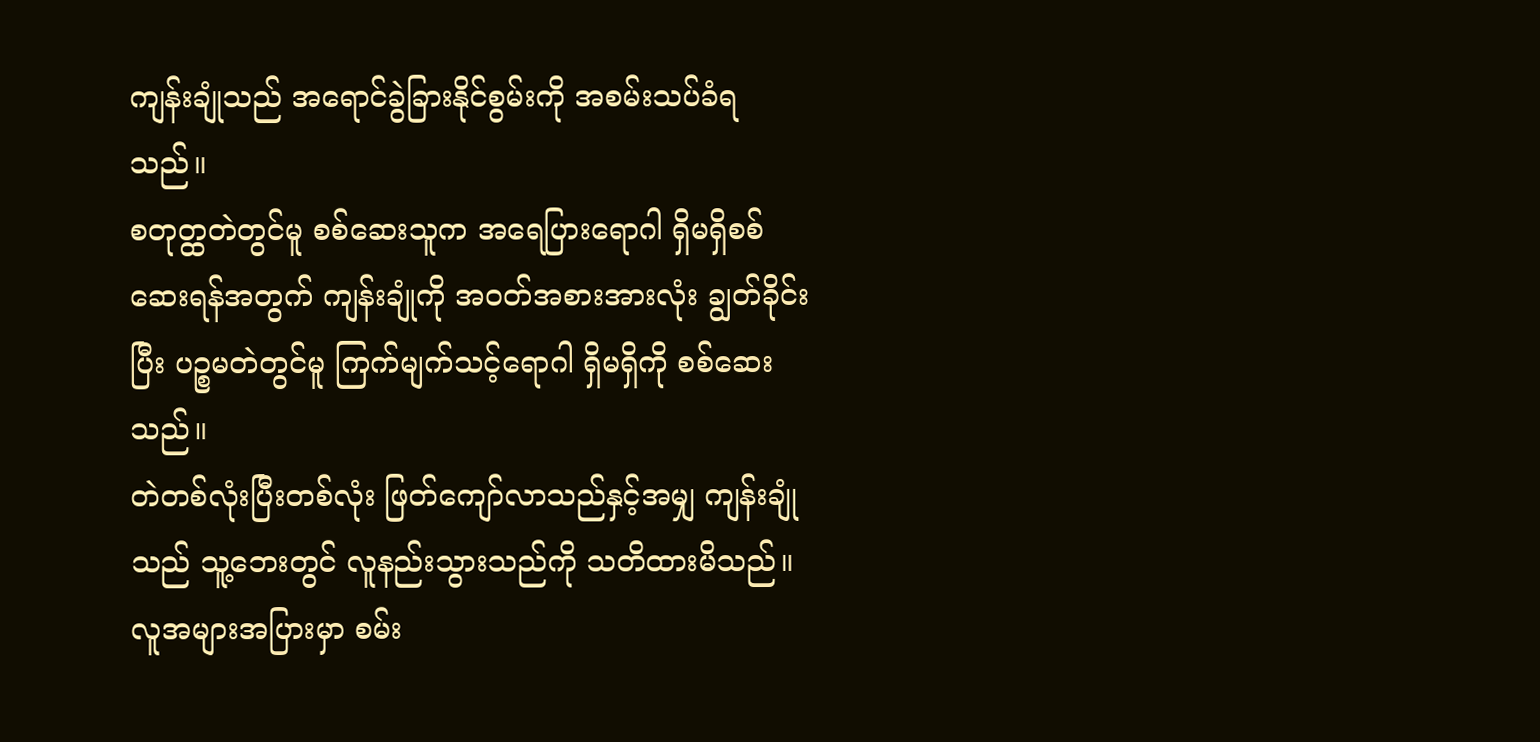ကျန်းချုံသည် အရောင်ခွဲခြားနိုင်စွမ်းကို အစမ်းသပ်ခံရသည်။
စတုတ္ထတဲတွင်မူ စစ်ဆေးသူက အရေပြားရောဂါ ရှိမရှိစစ်ဆေးရန်အတွက် ကျန်းချုံကို အဝတ်အစားအားလုံး ချွတ်ခိုင်းပြီး ပဉ္စမတဲတွင်မူ ကြက်မျက်သင့်ရောဂါ ရှိမရှိကို စစ်ဆေးသည်။
တဲတစ်လုံးပြီးတစ်လုံး ဖြတ်ကျော်လာသည်နှင့်အမျှ ကျန်းချုံသည် သူ့ဘေးတွင် လူနည်းသွားသည်ကို သတိထားမိသည်။ လူအများအပြားမှာ စမ်း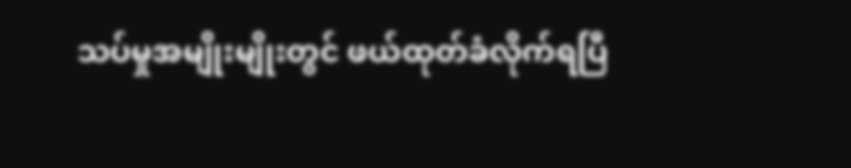သပ်မှုအမျိုးမျိုးတွင် ဖယ်ထုတ်ခံလိုက်ရပြီ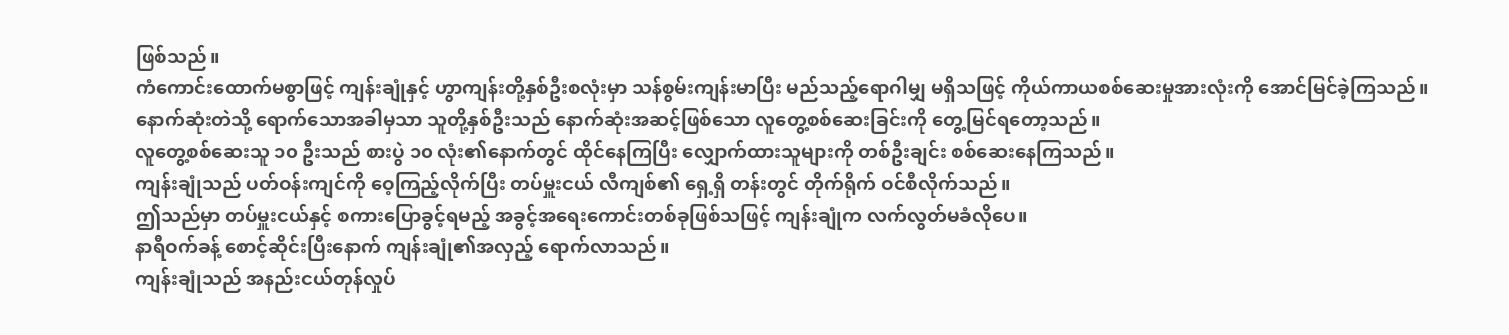ဖြစ်သည်။
ကံကောင်းထောက်မစွာဖြင့် ကျန်းချုံနှင့် ဟွာကျန်းတို့နှစ်ဦးစလုံးမှာ သန်စွမ်းကျန်းမာပြီး မည်သည့်ရောဂါမျှ မရှိသဖြင့် ကိုယ်ကာယစစ်ဆေးမှုအားလုံးကို အောင်မြင်ခဲ့ကြသည်။
နောက်ဆုံးတဲသို့ ရောက်သောအခါမှသာ သူတို့နှစ်ဦးသည် နောက်ဆုံးအဆင့်ဖြစ်သော လူတွေ့စစ်ဆေးခြင်းကို တွေ့မြင်ရတော့သည်။
လူတွေ့စစ်ဆေးသူ ၁၀ ဦးသည် စားပွဲ ၁၀ လုံး၏နောက်တွင် ထိုင်နေကြပြီး လျှောက်ထားသူများကို တစ်ဦးချင်း စစ်ဆေးနေကြသည်။
ကျန်းချုံသည် ပတ်ဝန်းကျင်ကို ဝေ့ကြည့်လိုက်ပြီး တပ်မှူးငယ် လီကျစ်၏ ရှေ့ရှိ တန်းတွင် တိုက်ရိုက် ဝင်စီလိုက်သည်။
ဤသည်မှာ တပ်မှူးငယ်နှင့် စကားပြောခွင့်ရမည့် အခွင့်အရေးကောင်းတစ်ခုဖြစ်သဖြင့် ကျန်းချုံက လက်လွတ်မခံလိုပေ။
နာရီဝက်ခန့် စောင့်ဆိုင်းပြီးနောက် ကျန်းချုံ၏အလှည့် ရောက်လာသည်။
ကျန်းချုံသည် အနည်းငယ်တုန်လှုပ်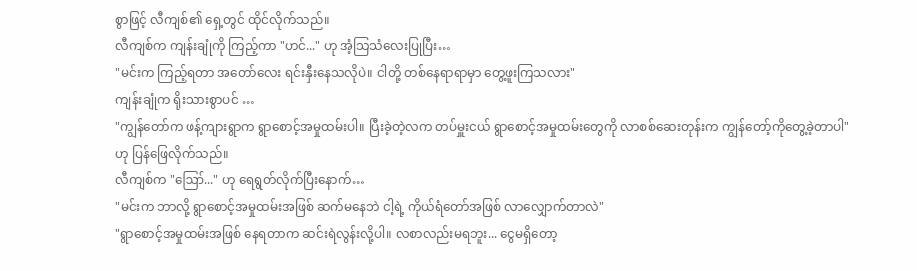စွာဖြင့် လီကျစ်၏ ရှေ့တွင် ထိုင်လိုက်သည်။
လီကျစ်က ကျန်းချုံကို ကြည့်ကာ "ဟင်..." ဟု အံ့သြသံလေးပြုပြီး…
"မင်းက ကြည့်ရတာ အတော်လေး ရင်းနှီးနေသလိုပဲ။ ငါတို့ တစ်နေရာရာမှာ တွေ့ဖူးကြသလား"
ကျန်းချုံက ရိုးသားစွာပင် …
"ကျွန်တော်က ဖန့်ကျားရွာက ရွာစောင့်အမှုထမ်းပါ။ ပြီးခဲ့တဲ့လက တပ်မှူးငယ် ရွာစောင့်အမှုထမ်းတွေကို လာစစ်ဆေးတုန်းက ကျွန်တော့်ကိုတွေ့ခဲ့တာပါ" ဟု ပြန်ဖြေလိုက်သည်။
လီကျစ်က "ဪ..." ဟု ရေရွတ်လိုက်ပြီးနောက်…
"မင်းက ဘာလို့ ရွာစောင့်အမှုထမ်းအဖြစ် ဆက်မနေဘဲ ငါ့ရဲ့ ကိုယ်ရံတော်အဖြစ် လာလျှောက်တာလဲ"
"ရွာစောင့်အမှုထမ်းအဖြစ် နေရတာက ဆင်းရဲလွန်းလို့ပါ။ လစာလည်းမရဘူး... ငွေမရှိတော့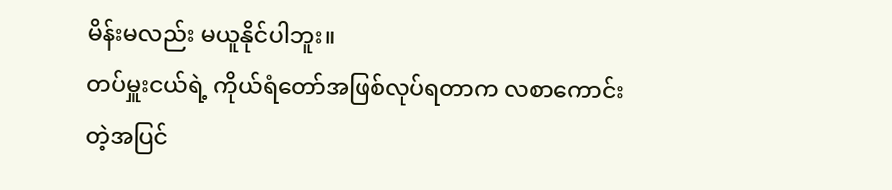မိန်းမလည်း မယူနိုင်ပါဘူး။
တပ်မှူးငယ်ရဲ့ ကိုယ်ရံတော်အဖြစ်လုပ်ရတာက လစာကောင်းတဲ့အပြင်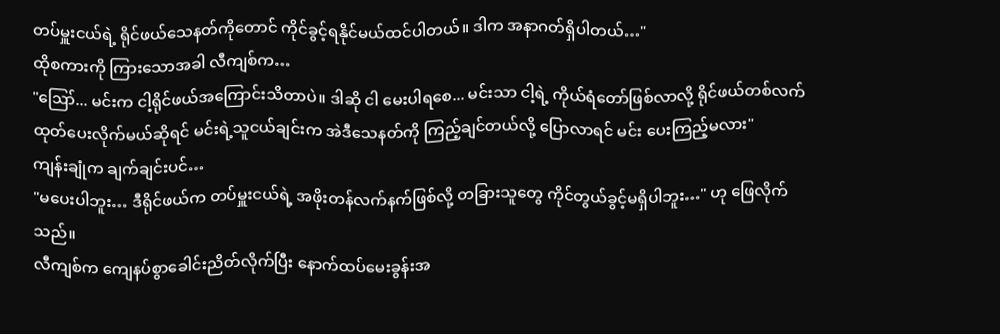တပ်မှူးငယ်ရဲ့ ရိုင်ဖယ်သေနတ်ကိုတောင် ကိုင်ခွင့်ရနိုင်မယ်ထင်ပါတယ်။ ဒါက အနာဂတ်ရှိပါတယ်…"
ထိုစကားကို ကြားသောအခါ လီကျစ်က…
"ဪ... မင်းက ငါ့ရိုင်ဖယ်အကြောင်းသိတာပဲ။ ဒါဆို ငါ မေးပါရစေ... မင်းသာ ငါ့ရဲ့ ကိုယ်ရံတော်ဖြစ်လာလို့ ရိုင်ဖယ်တစ်လက် ထုတ်ပေးလိုက်မယ်ဆိုရင် မင်းရဲ့သူငယ်ချင်းက အဲဒီသေနတ်ကို ကြည့်ချင်တယ်လို့ ပြောလာရင် မင်း ပေးကြည့်မလား"
ကျန်းချုံက ချက်ချင်းပင်…
"မပေးပါဘူး… ဒီရိုင်ဖယ်က တပ်မှူးငယ်ရဲ့ အဖိုးတန်လက်နက်ဖြစ်လို့ တခြားသူတွေ ကိုင်တွယ်ခွင့်မရှိပါဘူး…" ဟု ဖြေလိုက်သည်။
လီကျစ်က ကျေနပ်စွာခေါင်းညိတ်လိုက်ပြီး နောက်ထပ်မေးခွန်းအ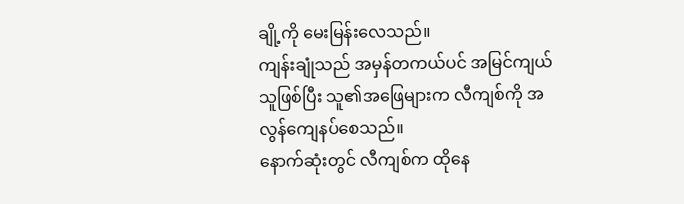ချို့ကို မေးမြန်းလေသည်။
ကျန်းချုံသည် အမှန်တကယ်ပင် အမြင်ကျယ်သူဖြစ်ပြီး သူ၏အဖြေများက လီကျစ်ကို အလွန်ကျေနပ်စေသည်။
နောက်ဆုံးတွင် လီကျစ်က ထိုနေ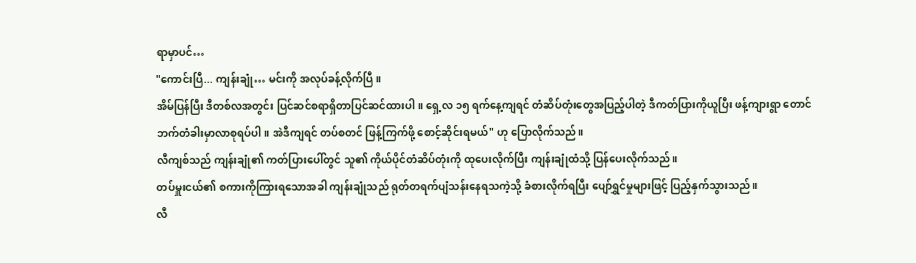ရာမှာပင်…
"ကောင်းပြီ... ကျန်းချုံ… မင်းကို အလုပ်ခန့်လိုက်ပြီ။
အိမ်ပြန်ပြီး ဒီတစ်လအတွင်း ပြင်ဆင်စရာရှိတာပြင်ဆင်ထားပါ။ ရှေ့လ ၁၅ ရက်နေ့ကျရင် တံဆိပ်တုံးတွေအပြည့်ပါတဲ့ ဒီကတ်ပြားကိုယူပြီး ဖန့်ကျားရွာ တောင်ဘက်တံခါးမှာလာစုရပ်ပါ။ အဲဒီကျရင် တပ်စတင် ဖြန့်ကြက်ဖို့ စောင့်ဆိုင်းရမယ်" ဟု ပြောလိုက်သည်။
လီကျစ်သည် ကျန်းချုံ၏ ကတ်ပြားပေါ်တွင် သူ၏ ကိုယ်ပိုင်တံဆိပ်တုံးကို ထုပေးလိုက်ပြီး ကျန်းချုံထံသို့ ပြန်ပေးလိုက်သည်။
တပ်မှူးငယ်၏ စကားကိုကြားရသောအခါ ကျန်းချုံသည် ရုတ်တရက်ပျံသန်းနေရသကဲ့သို့ ခံစားလိုက်ရပြီး ပျော်ရွှင်မှုများဖြင့် ပြည့်နှက်သွားသည်။
လီ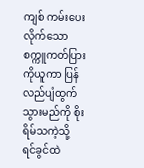ကျစ် ကမ်းပေးလိုက်သော စက္ကူကတ်ပြားကိုယူကာ ပြန်လည်ပျံထွက်သွားမည်ကို စိုးရိမ်သကဲ့သို့ ရင်ခွင်ထဲ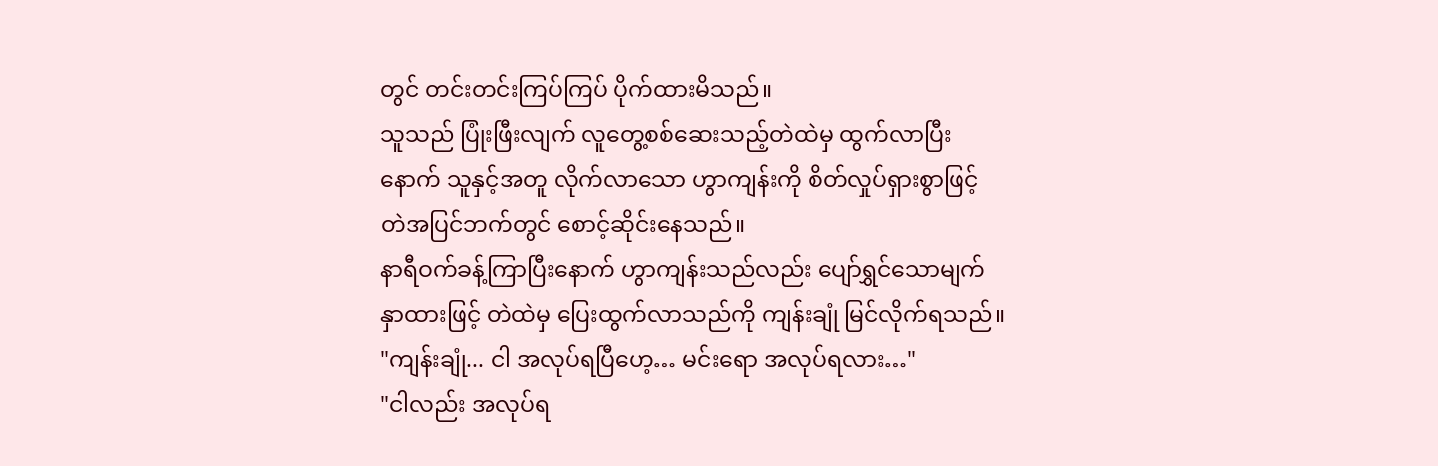တွင် တင်းတင်းကြပ်ကြပ် ပိုက်ထားမိသည်။
သူသည် ပြုံးဖြီးလျက် လူတွေ့စစ်ဆေးသည့်တဲထဲမှ ထွက်လာပြီးနောက် သူနှင့်အတူ လိုက်လာသော ဟွာကျန်းကို စိတ်လှုပ်ရှားစွာဖြင့် တဲအပြင်ဘက်တွင် စောင့်ဆိုင်းနေသည်။
နာရီဝက်ခန့်ကြာပြီးနောက် ဟွာကျန်းသည်လည်း ပျော်ရွှင်သောမျက်နှာထားဖြင့် တဲထဲမှ ပြေးထွက်လာသည်ကို ကျန်းချုံ မြင်လိုက်ရသည်။
"ကျန်းချုံ... ငါ အလုပ်ရပြီဟေ့… မင်းရော အလုပ်ရလား…"
"ငါလည်း အလုပ်ရ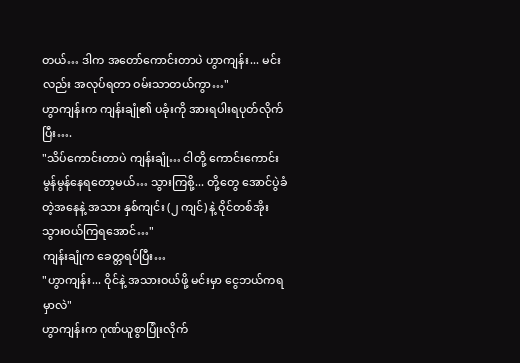တယ်… ဒါက အတော်ကောင်းတာပဲ ဟွာကျန်း... မင်းလည်း အလုပ်ရတာ ဝမ်းသာတယ်ကွာ…"
ဟွာကျန်းက ကျန်းချုံ၏ ပခုံးကို အားရပါးရပုတ်လိုက်ပြီး….
"သိပ်ကောင်းတာပဲ ကျန်းချုံ… ငါတို့ ကောင်းကောင်းမွန်မွန်နေရတော့မယ်… သွားကြစို့... တို့တွေ အောင်ပွဲခံတဲ့အနေနဲ့ အသား နှစ်ကျင်း (၂ ကျင်) နဲ့ ဝိုင်တစ်အိုး သွားဝယ်ကြရအောင်…"
ကျန်းချုံက ခေတ္တရပ်ပြီး…
"ဟွာကျန်း... ဝိုင်နဲ့ အသားဝယ်ဖို့ မင်းမှာ ငွေဘယ်ကရမှာလဲ"
ဟွာကျန်းက ဂုဏ်ယူစွာပြုံးလိုက်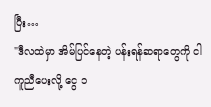ပြီး…
"ဒီလထဲမှာ အိမ်ပြင်နေတဲ့ ပန်းရန်ဆရာတွေကို ငါ ကူညီပေးလို့ ငွေ ၁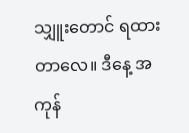သျှူးတောင် ရထားတာလေ။ ဒီနေ့ အကုန်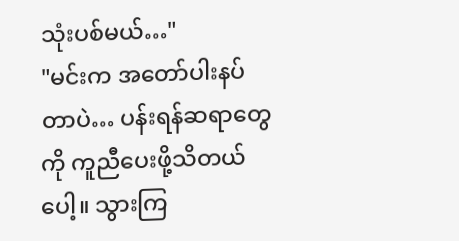သုံးပစ်မယ်…"
"မင်းက အတော်ပါးနပ်တာပဲ… ပန်းရန်ဆရာတွေကို ကူညီပေးဖို့သိတယ်ပေါ့။ သွားကြ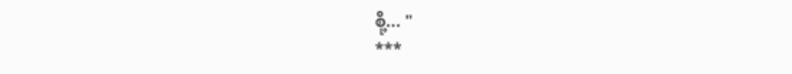စို့... "
***